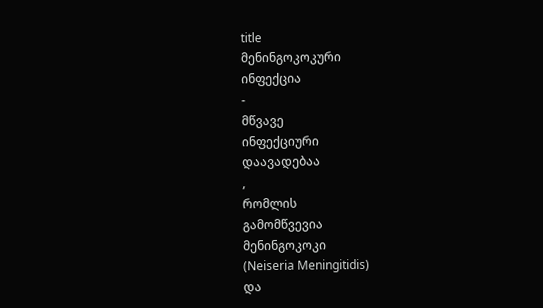title
მენინგოკოკური
ინფექცია
-
მწვავე
ინფექციური
დაავადებაა
,
რომლის
გამომწვევია
მენინგოკოკი
(Neiseria Meningitidis)
და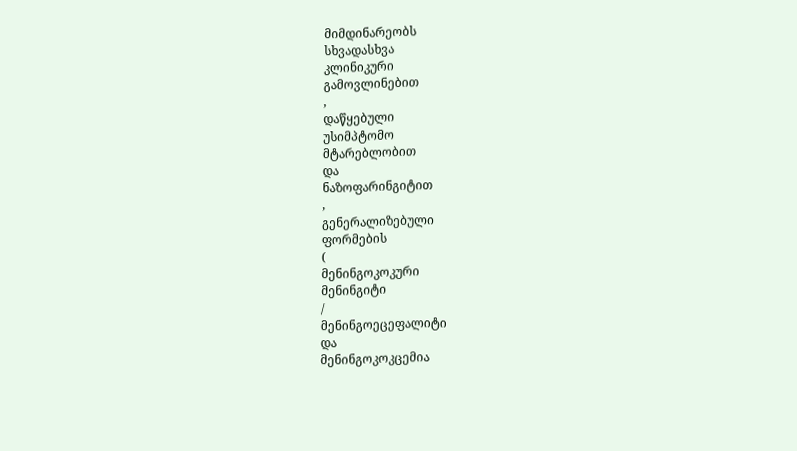მიმდინარეობს
სხვადასხვა
კლინიკური
გამოვლინებით
,
დაწყებული
უსიმპტომო
მტარებლობით
და
ნაზოფარინგიტით
,
გენერალიზებული
ფორმების
(
მენინგოკოკური
მენინგიტი
/
მენინგოეცეფალიტი
და
მენინგოკოკცემია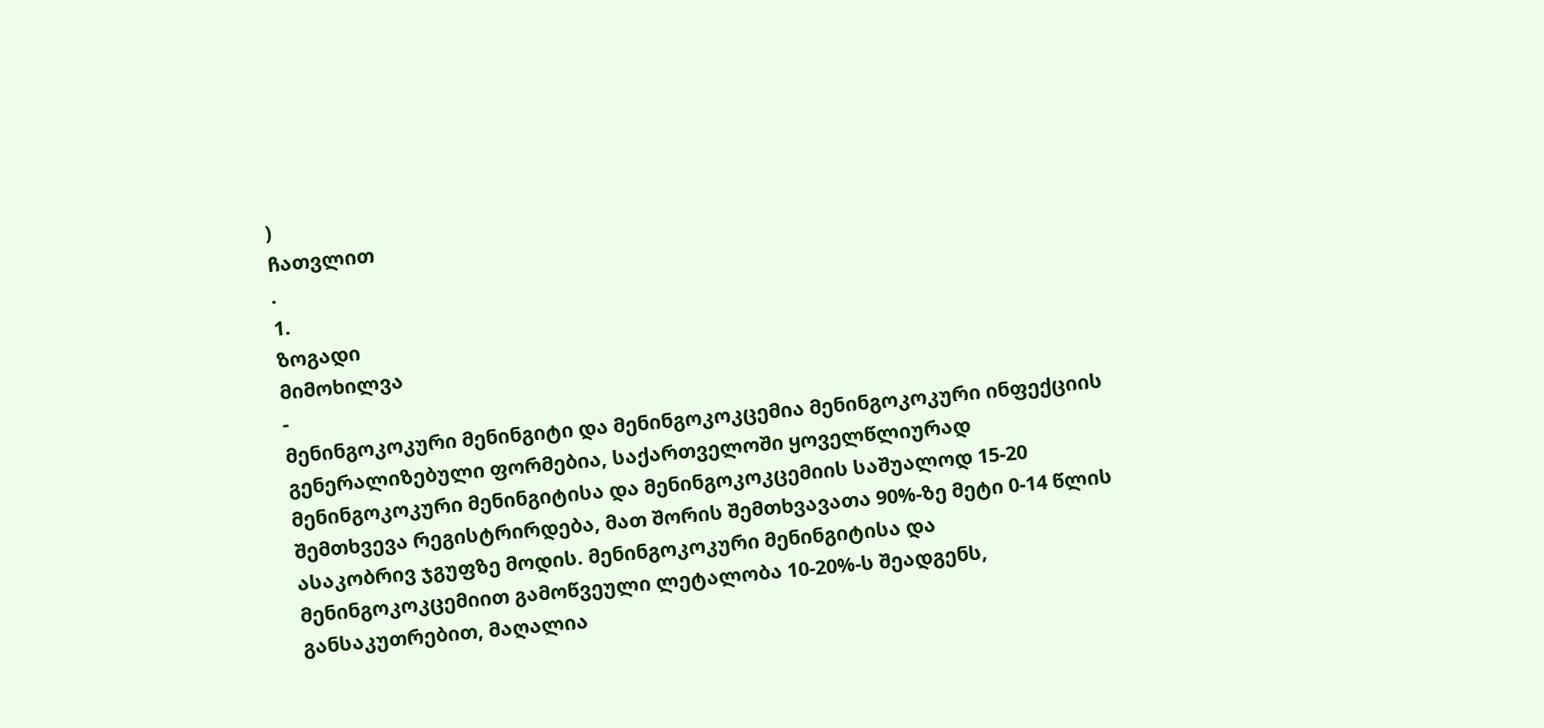)
ჩათვლით
.
1.
ზოგადი
მიმოხილვა
-
მენინგოკოკური მენინგიტი და მენინგოკოკცემია მენინგოკოკური ინფექციის გენერალიზებული ფორმებია, საქართველოში ყოველწლიურად მენინგოკოკური მენინგიტისა და მენინგოკოკცემიის საშუალოდ 15-20 შემთხვევა რეგისტრირდება, მათ შორის შემთხვავათა 90%-ზე მეტი 0-14 წლის ასაკობრივ ჯგუფზე მოდის. მენინგოკოკური მენინგიტისა და მენინგოკოკცემიით გამოწვეული ლეტალობა 10-20%-ს შეადგენს, განსაკუთრებით, მაღალია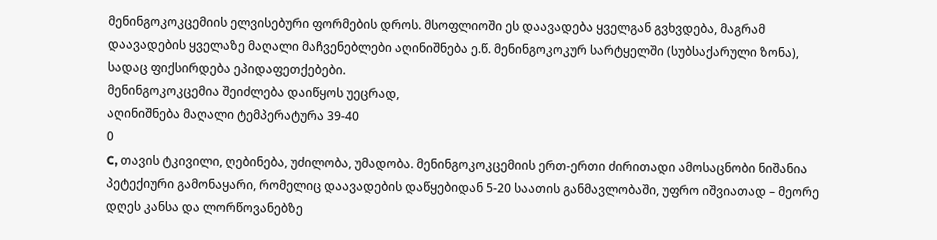მენინგოკოკცემიის ელვისებური ფორმების დროს. მსოფლიოში ეს დაავადება ყველგან გვხვდება, მაგრამ დაავადების ყველაზე მაღალი მაჩვენებლები აღინიშნება ე.წ. მენინგოკოკურ სარტყელში (სუბსაქარული ზონა), სადაც ფიქსირდება ეპიდაფეთქებები.
მენინგოკოკცემია შეიძლება დაიწყოს უეცრად,
აღინიშნება მაღალი ტემპერატურა 39-40
0
C, თავის ტკივილი, ღებინება, უძილობა, უმადობა. მენინგოკოკცემიის ერთ-ერთი ძირითადი ამოსაცნობი ნიშანია პეტექიური გამონაყარი, რომელიც დაავადების დაწყებიდან 5-20 საათის განმავლობაში, უფრო იშვიათად – მეორე დღეს კანსა და ლორწოვანებზე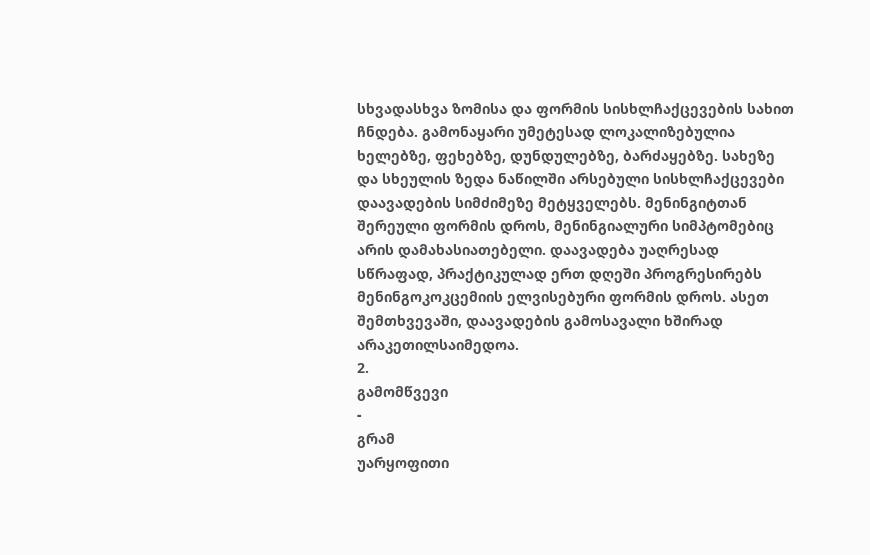სხვადასხვა ზომისა და ფორმის სისხლჩაქცევების სახით ჩნდება. გამონაყარი უმეტესად ლოკალიზებულია ხელებზე, ფეხებზე, დუნდულებზე, ბარძაყებზე. სახეზე და სხეულის ზედა ნაწილში არსებული სისხლჩაქცევები დაავადების სიმძიმეზე მეტყველებს. მენინგიტთან შერეული ფორმის დროს, მენინგიალური სიმპტომებიც არის დამახასიათებელი. დაავადება უაღრესად სწრაფად, პრაქტიკულად ერთ დღეში პროგრესირებს მენინგოკოკცემიის ელვისებური ფორმის დროს. ასეთ შემთხვევაში, დაავადების გამოსავალი ხშირად არაკეთილსაიმედოა.
2.
გამომწვევი
-
გრამ
უარყოფითი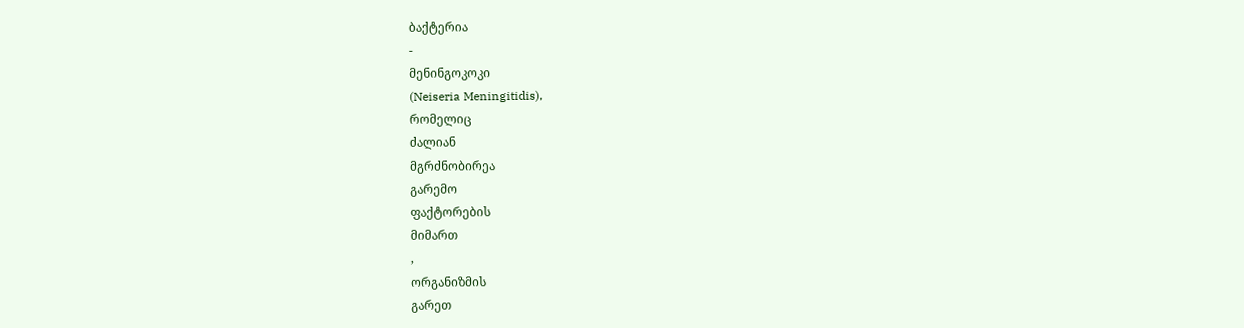ბაქტერია
-
მენინგოკოკი
(Neiseria Meningitidis),
რომელიც
ძალიან
მგრძნობირეა
გარემო
ფაქტორების
მიმართ
,
ორგანიზმის
გარეთ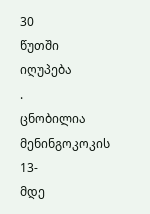30
წუთში
იღუპება
.
ცნობილია
მენინგოკოკის
13-
მდე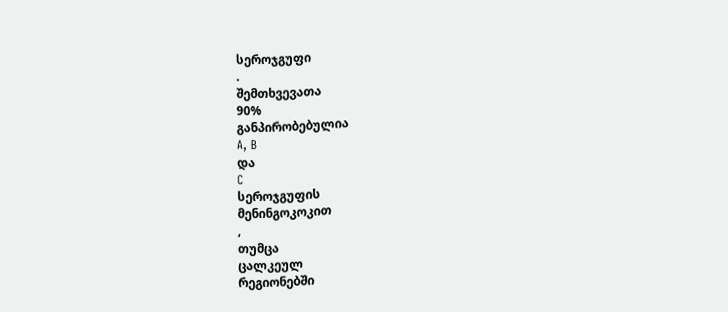სეროჯგუფი
.
შემთხვევათა
90%
განპირობებულია
A, B
და
C
სეროჯგუფის
მენინგოკოკით
,
თუმცა
ცალკეულ
რეგიონებში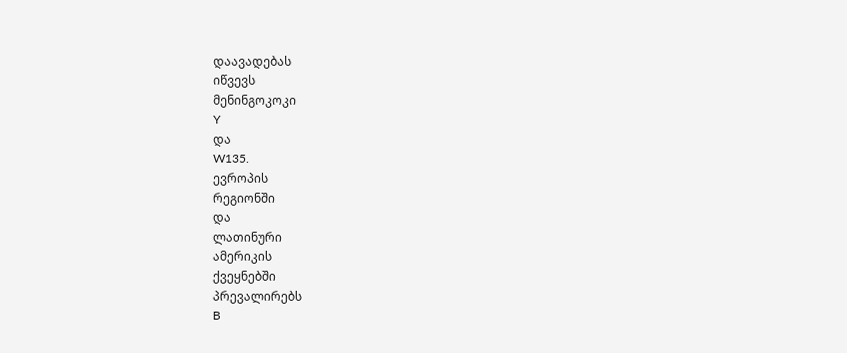დაავადებას
იწვევს
მენინგოკოკი
Y
და
W135.
ევროპის
რეგიონში
და
ლათინური
ამერიკის
ქვეყნებში
პრევალირებს
B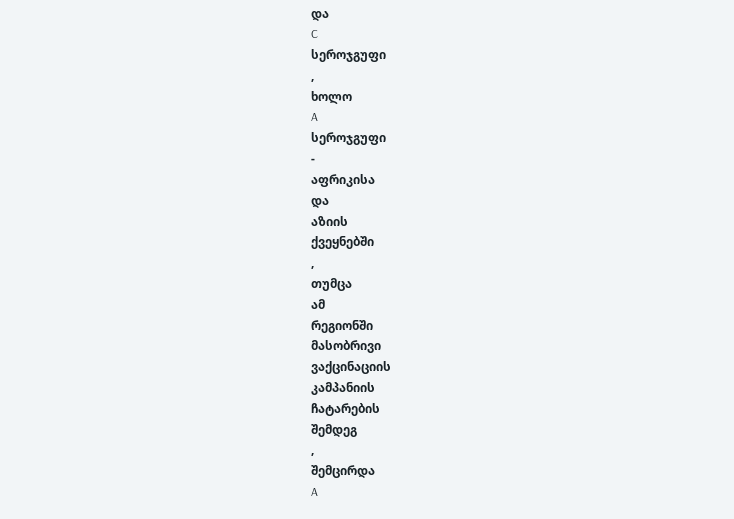და
C
სეროჯგუფი
,
ხოლო
A
სეროჯგუფი
-
აფრიკისა
და
აზიის
ქვეყნებში
,
თუმცა
ამ
რეგიონში
მასობრივი
ვაქცინაციის
კამპანიის
ჩატარების
შემდეგ
,
შემცირდა
A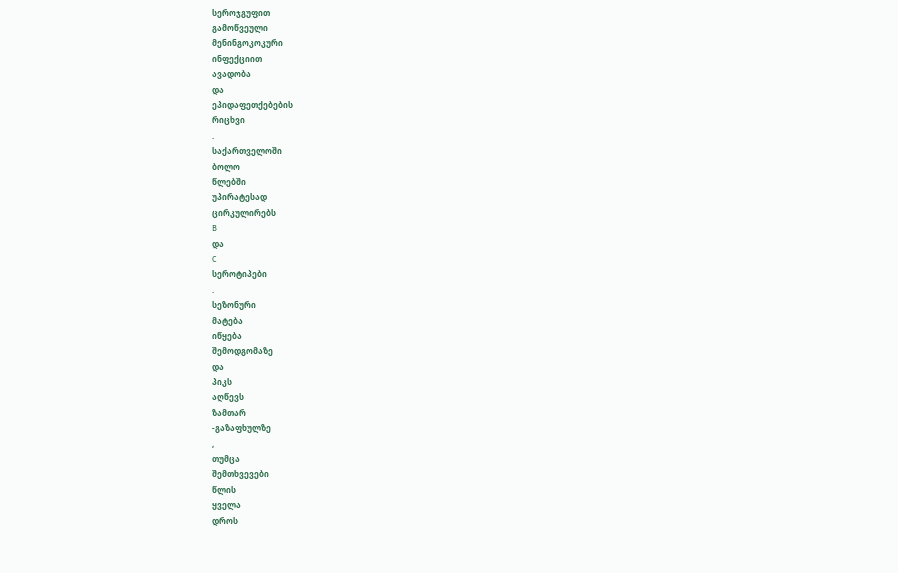სეროჯგუფით
გამოწვეული
მენინგოკოკური
ინფექციით
ავადობა
და
ეპიდაფეთქებების
რიცხვი
.
საქართველოში
ბოლო
წლებში
უპირატესად
ცირკულირებს
B
და
C
სეროტიპები
.
სეზონური
მატება
იწყება
შემოდგომაზე
და
პიკს
აღწევს
ზამთარ
-გაზაფხულზე
,
თუმცა
შემთხვევები
წლის
ყველა
დროს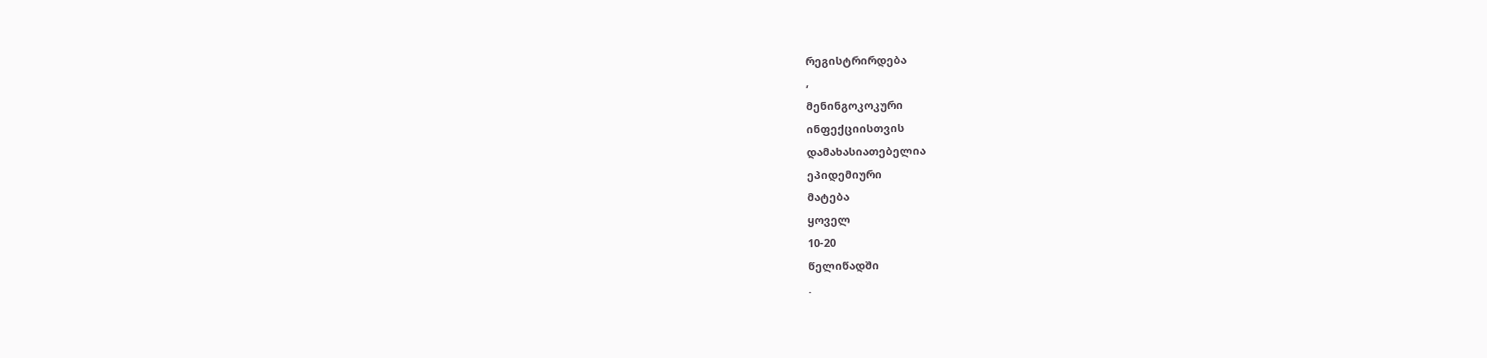რეგისტრირდება
,
მენინგოკოკური
ინფექციისთვის
დამახასიათებელია
ეპიდემიური
მატება
ყოველ
10-20
წელიწადში
.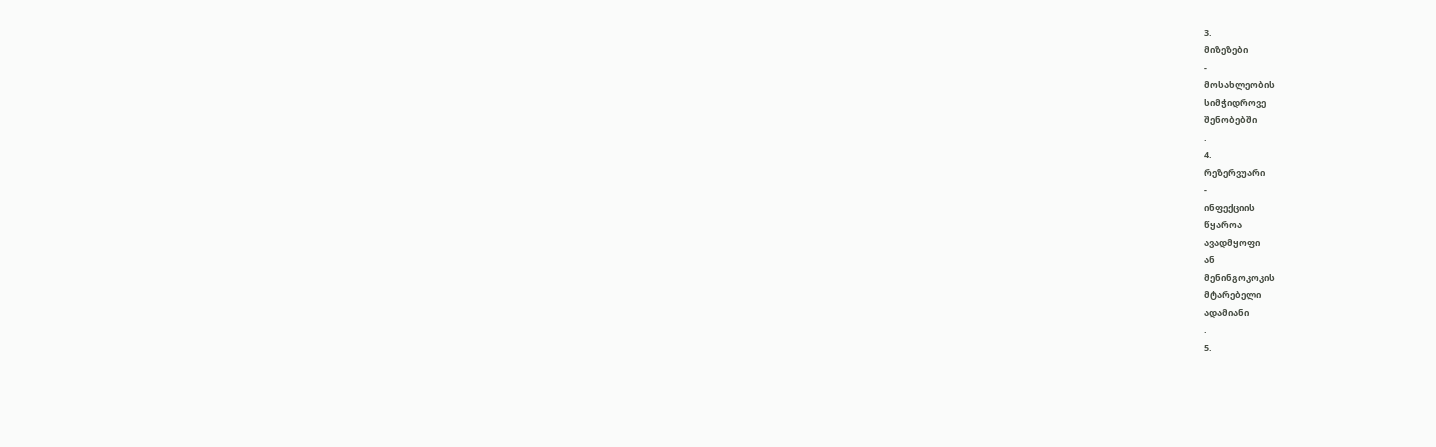3.
მიზეზები
-
მოსახლეობის
სიმჭიდროვე
შენობებში
.
4.
რეზერვუარი
-
ინფექციის
წყაროა
ავადმყოფი
ან
მენინგოკოკის
მტარებელი
ადამიანი
.
5.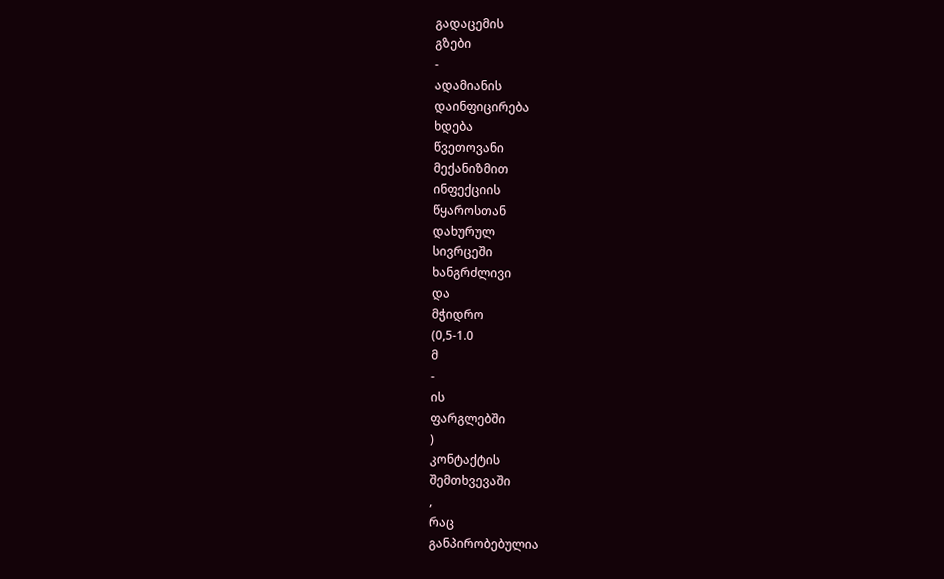გადაცემის
გზები
-
ადამიანის
დაინფიცირება
ხდება
წვეთოვანი
მექანიზმით
ინფექციის
წყაროსთან
დახურულ
სივრცეში
ხანგრძლივი
და
მჭიდრო
(0,5-1.0
მ
-
ის
ფარგლებში
)
კონტაქტის
შემთხვევაში
,
რაც
განპირობებულია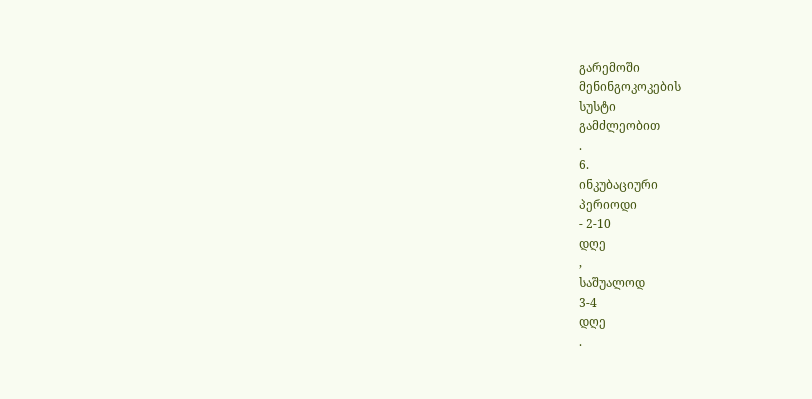გარემოში
მენინგოკოკების
სუსტი
გამძლეობით
.
6.
ინკუბაციური
პერიოდი
- 2-10
დღე
,
საშუალოდ
3-4
დღე
.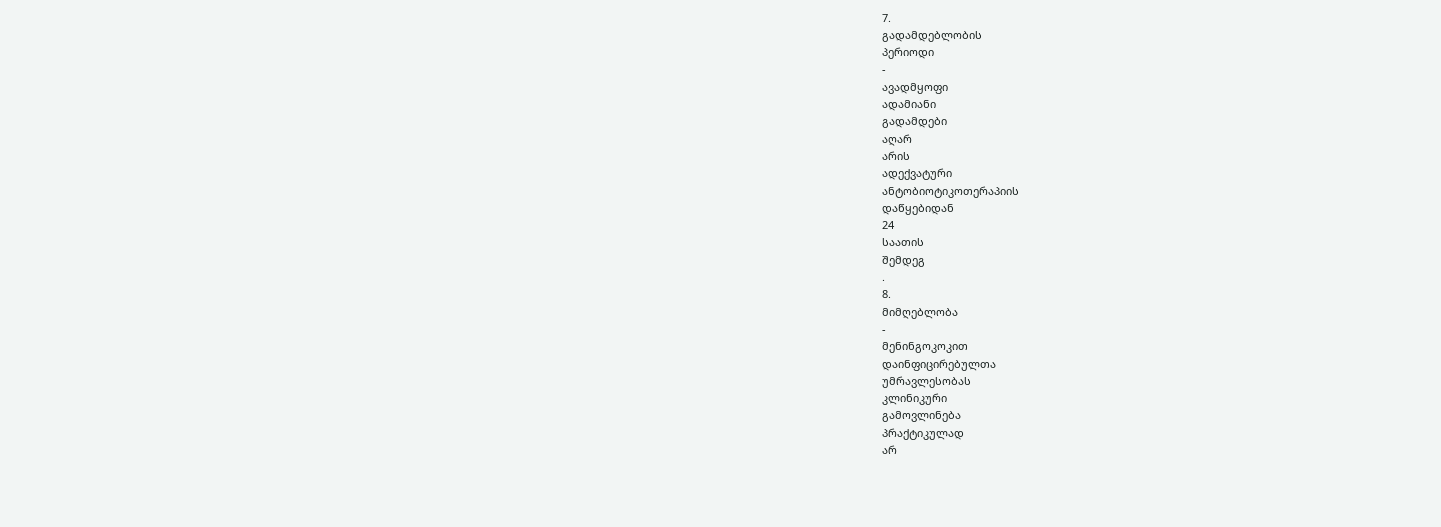7.
გადამდებლობის
პერიოდი
-
ავადმყოფი
ადამიანი
გადამდები
აღარ
არის
ადექვატური
ანტობიოტიკოთერაპიის
დაწყებიდან
24
საათის
შემდეგ
.
8.
მიმღებლობა
-
მენინგოკოკით
დაინფიცირებულთა
უმრავლესობას
კლინიკური
გამოვლინება
პრაქტიკულად
არ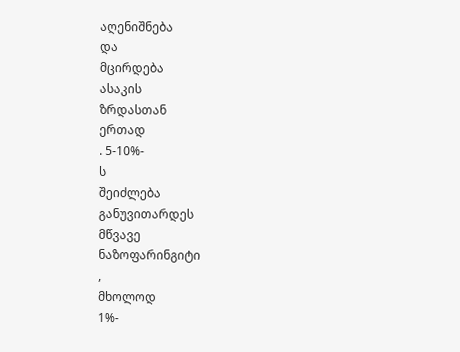აღენიშნება
და
მცირდება
ასაკის
ზრდასთან
ერთად
. 5-10%-
ს
შეიძლება
განუვითარდეს
მწვავე
ნაზოფარინგიტი
,
მხოლოდ
1%-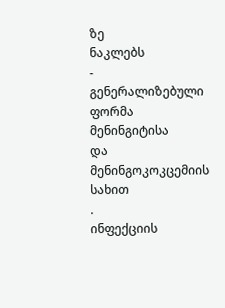ზე
ნაკლებს
-
გენერალიზებული
ფორმა
მენინგიტისა
და
მენინგოკოკცემიის
სახით
.
ინფექციის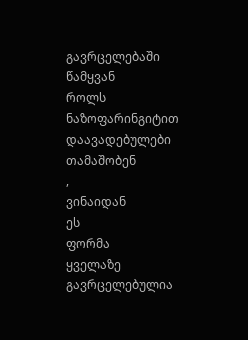გავრცელებაში
წამყვან
როლს
ნაზოფარინგიტით
დაავადებულები
თამაშობენ
,
ვინაიდან
ეს
ფორმა
ყველაზე
გავრცელებულია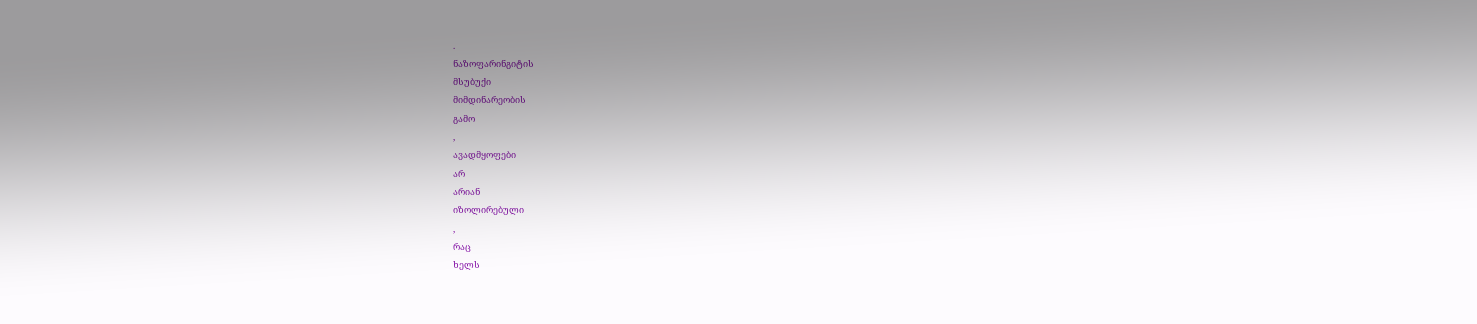.
ნაზოფარინგიტის
მსუბუქი
მიმდინარეობის
გამო
,
ავადმყოფები
არ
არიან
იზოლირებული
,
რაც
ხელს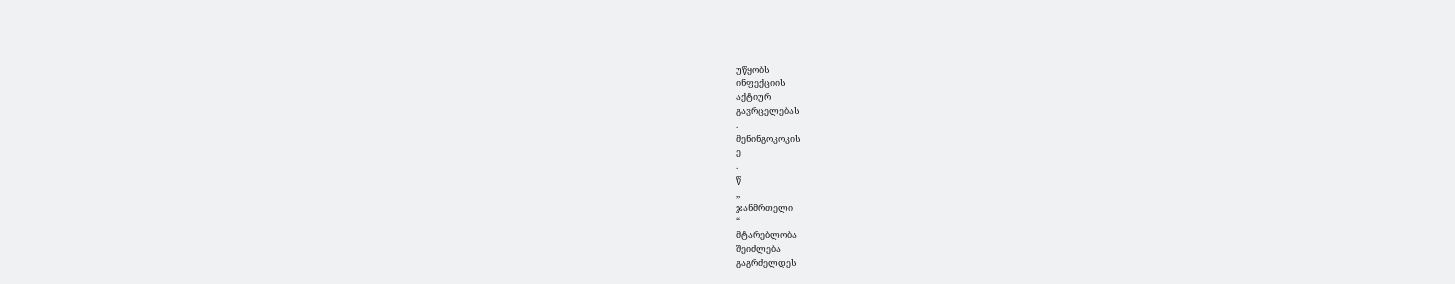უწყობს
ინფექციის
აქტიურ
გავრცელებას
.
მენინგოკოკის
ე
.
წ
,,
ჯანმრთელი
“
მტარებლობა
შეიძლება
გაგრძელდეს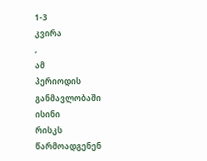1-3
კვირა
,
ამ
პერიოდის
განმავლობაში
ისინი
რისკს
წარმოადგენენ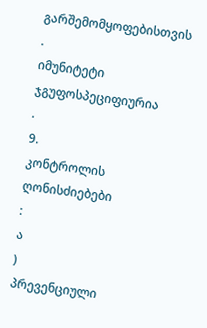გარშემომყოფებისთვის
.
იმუნიტეტი
ჯგუფოსპეციფიურია
.
9.
კონტროლის
ღონისძიებები
:
ა
)
პრევენციული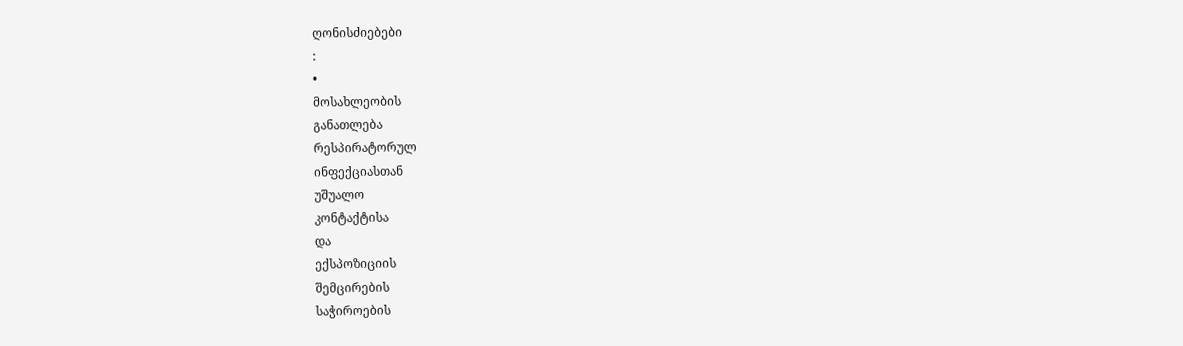ღონისძიებები
:
•
მოსახლეობის
განათლება
რესპირატორულ
ინფექციასთან
უშუალო
კონტაქტისა
და
ექსპოზიციის
შემცირების
საჭიროების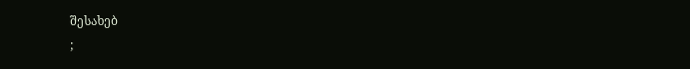შესახებ
;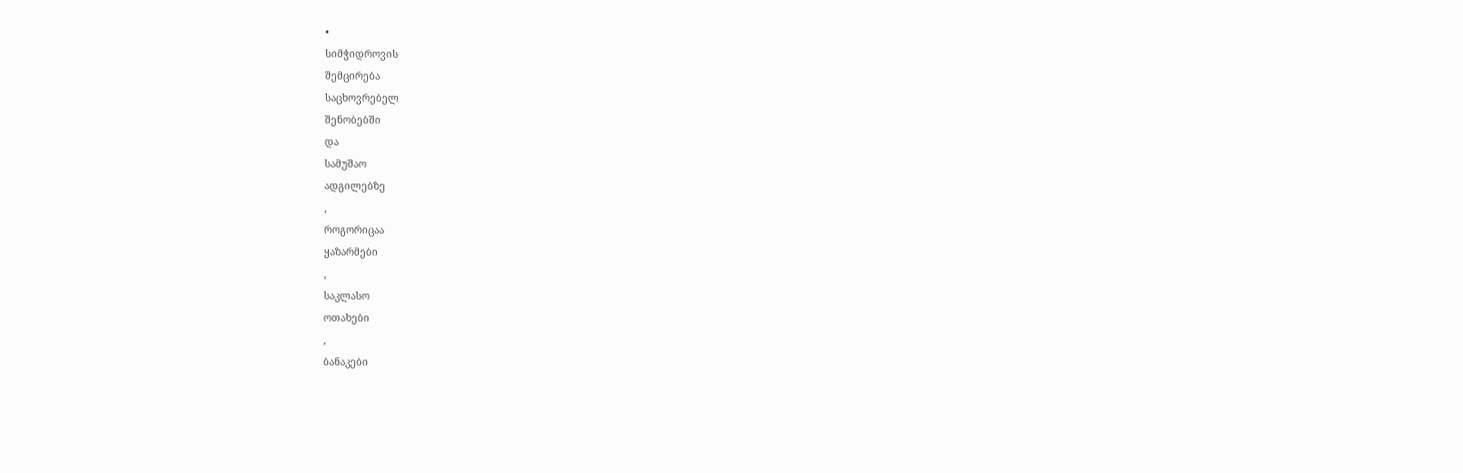•
სიმჭიდროვის
შემცირება
საცხოვრებელ
შენობებში
და
სამუშაო
ადგილებზე
,
როგორიცაა
ყაზარმები
,
საკლასო
ოთახები
,
ბანაკები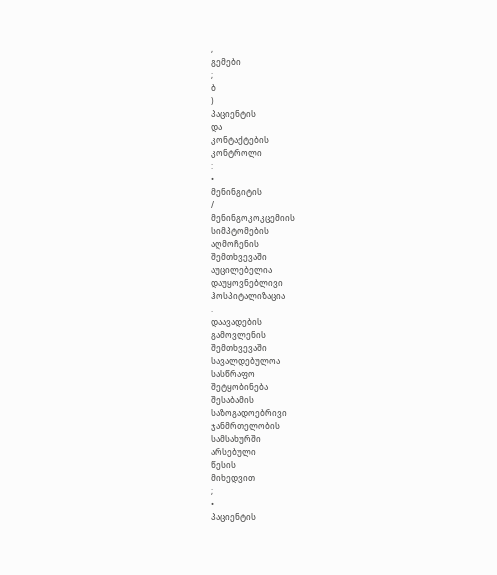,
გემები
;
ბ
)
პაციენტის
და
კონტაქტების
კონტროლი
:
•
მენინგიტის
/
მენინგოკოკცემიის
სიმპტომების
აღმოჩენის
შემთხვევაში
აუცილებელია
დაუყოვნებლივი
ჰოსპიტალიზაცია
.
დაავადების
გამოვლენის
შემთხვევაში
სავალდებულოა
სასწრაფო
შეტყობინება
შესაბამის
საზოგადოებრივი
ჯანმრთელობის
სამსახურში
არსებული
წესის
მიხედვით
;
•
პაციენტის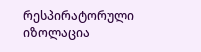რესპირატორული
იზოლაცია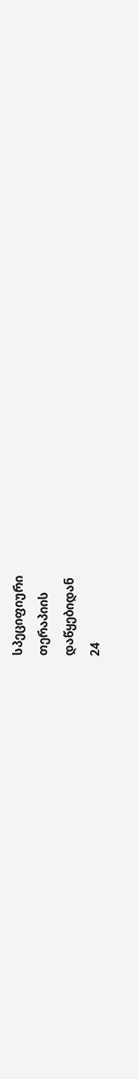სპეციფიური
თერაპიის
დაწყებიდან
24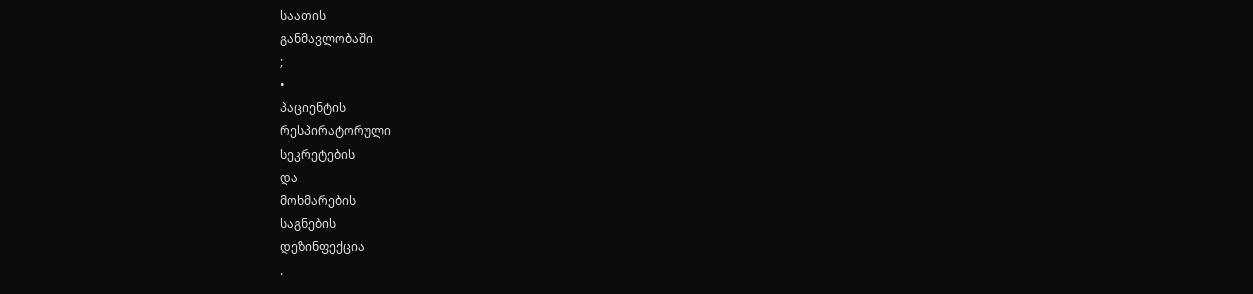საათის
განმავლობაში
;
•
პაციენტის
რესპირატორული
სეკრეტების
და
მოხმარების
საგნების
დეზინფექცია
.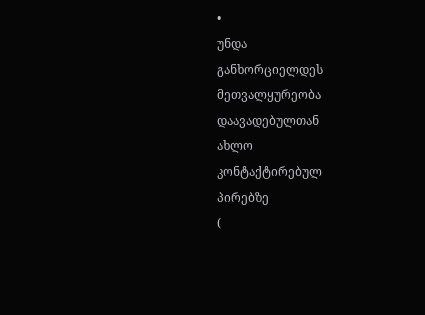•
უნდა
განხორციელდეს
მეთვალყურეობა
დაავადებულთან
ახლო
კონტაქტირებულ
პირებზე
(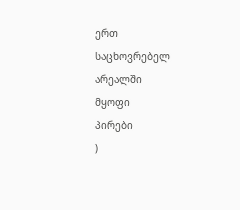ერთ
საცხოვრებელ
არეალში
მყოფი
პირები
)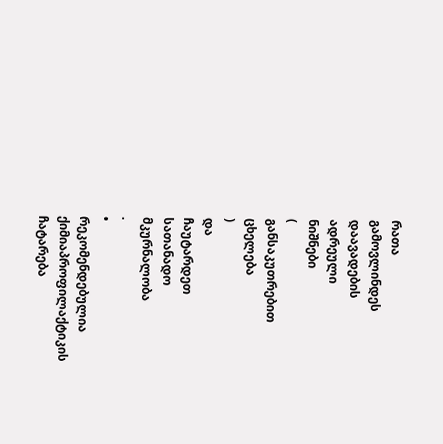რათა
გამოვლინდეს
დაავადების
ადრეული
ნიშნები
(
განსაკუთრებით
ცხელება
)
და
ჩაუტარდეთ
სათანადო
მკურნალობა
.
•
რეკომენდებულია
ქიმიაპროფილაქტიკის
ჩატარება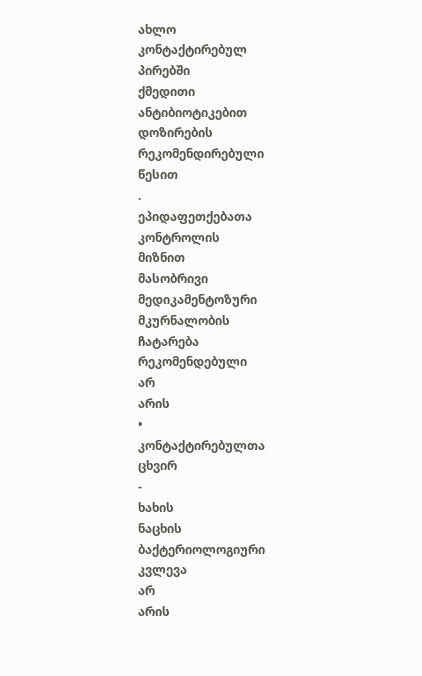ახლო
კონტაქტირებულ
პირებში
ქმედითი
ანტიბიოტიკებით
დოზირების
რეკომენდირებული
წესით
.
ეპიდაფეთქებათა
კონტროლის
მიზნით
მასობრივი
მედიკამენტოზური
მკურნალობის
ჩატარება
რეკომენდებული
არ
არის
•
კონტაქტირებულთა
ცხვირ
-
ხახის
ნაცხის
ბაქტერიოლოგიური
კვლევა
არ
არის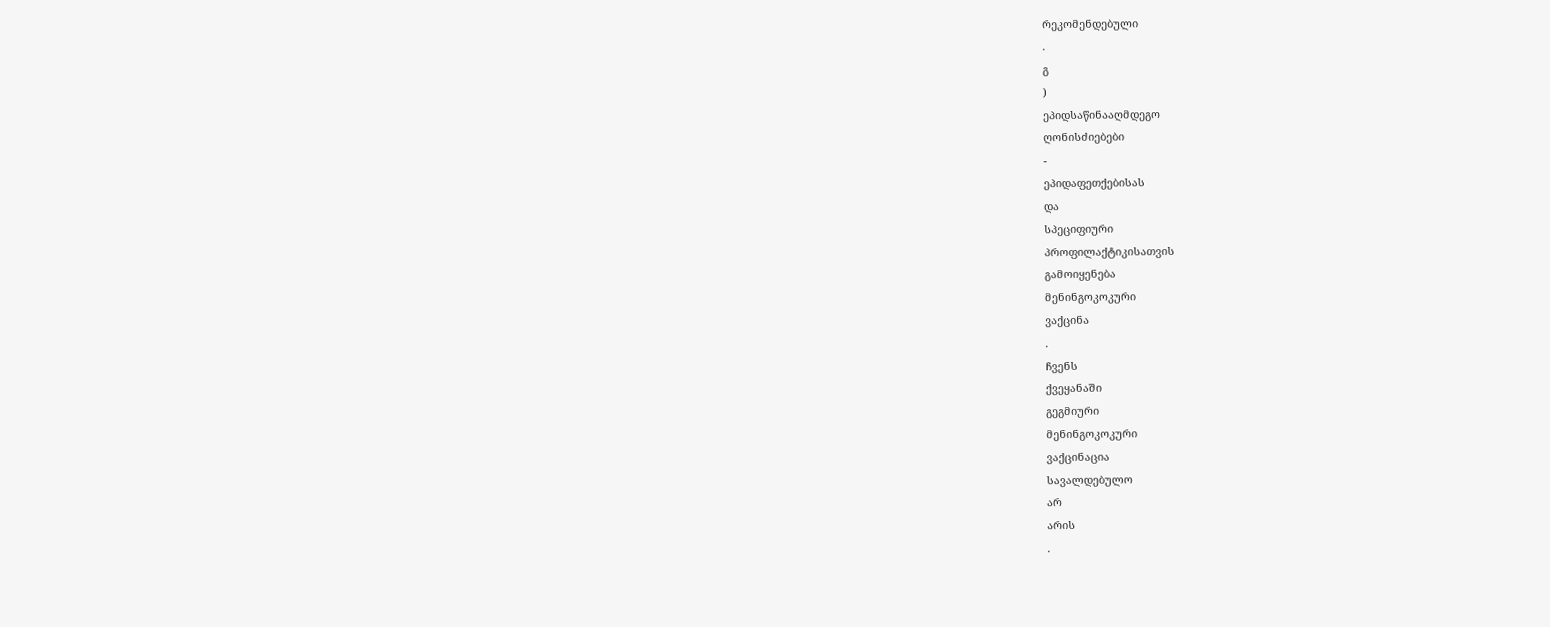რეკომენდებული
.
გ
)
ეპიდსაწინააღმდეგო
ღონისძიებები
-
ეპიდაფეთქებისას
და
სპეციფიური
პროფილაქტიკისათვის
გამოიყენება
მენინგოკოკური
ვაქცინა
.
ჩვენს
ქვეყანაში
გეგმიური
მენინგოკოკური
ვაქცინაცია
სავალდებულო
არ
არის
.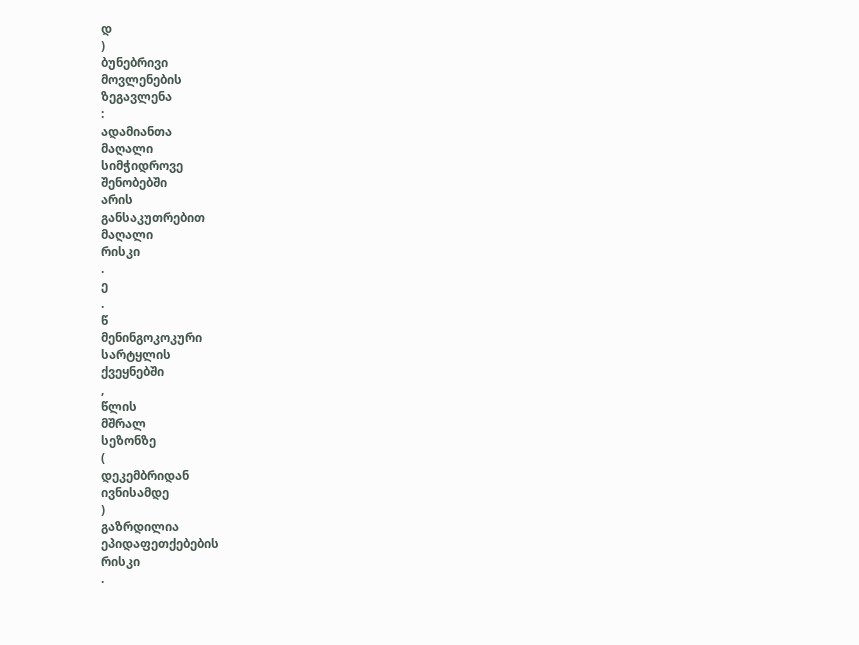დ
)
ბუნებრივი
მოვლენების
ზეგავლენა
:
ადამიანთა
მაღალი
სიმჭიდროვე
შენობებში
არის
განსაკუთრებით
მაღალი
რისკი
.
ე
.
წ
მენინგოკოკური
სარტყლის
ქვეყნებში
,
წლის
მშრალ
სეზონზე
(
დეკემბრიდან
ივნისამდე
)
გაზრდილია
ეპიდაფეთქებების
რისკი
.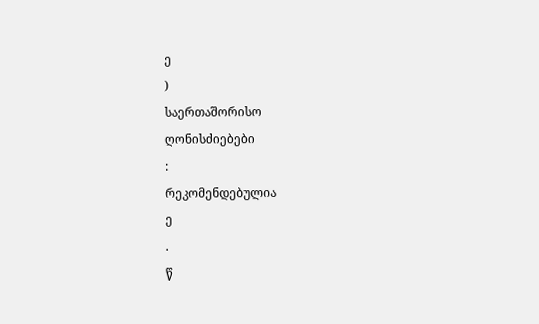ე
)
საერთაშორისო
ღონისძიებები
:
რეკომენდებულია
ე
.
წ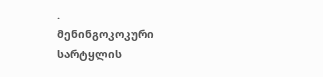.
მენინგოკოკური
სარტყლის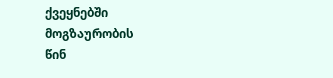ქვეყნებში
მოგზაურობის
წინ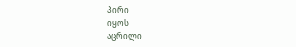პირი
იყოს
აცრილი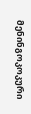მენინგოკოკური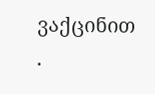ვაქცინით
.